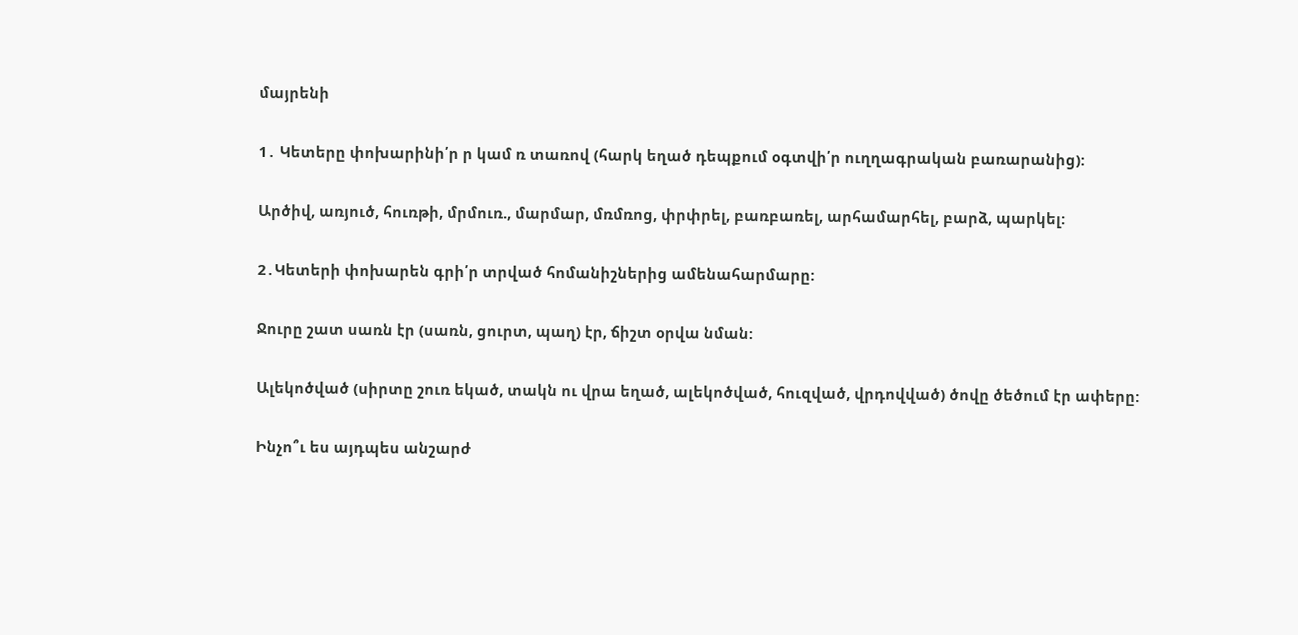մայրենի

1․ Կետերը փոխարինի՛ր ր կամ ռ տառով (հարկ եղած դեպքում օգտվի՛ր ուղղագրական բառարանից):

Արծիվ, առյուծ, հուռթի, մրմուռ., մարմար, մռմռոց, փրփրել, բառբառել, արհամարհել, բարձ, պարկել:

2․Կետերի փոխարեն գրի՛ր տրված հոմանիշներից ամենահարմարը:

Ջուրը շատ սառն էր (սառն, ցուրտ, պաղ) էր, ճիշտ օրվա նման:

Ալեկոծված (սիրտը շուռ եկած, տակն ու վրա եղած, ալեկոծված, հուզված, վրդովված) ծովը ծեծում էր ափերը:

Ինչո՞ւ ես այդպես անշարժ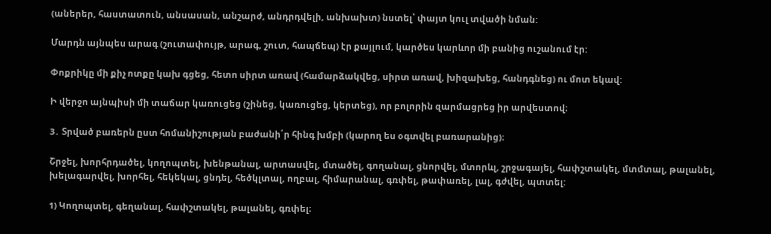(աներեր, հաստատուն, անսասան, անշարժ, անդրդվելի, անխախտ) նստել՝ փայտ կուլ տվածի նման:

Մարդն այնպես արագ (շուտափույթ, արագ, շուտ, հապճեպ) էր քայլում, կարծես կարևոր մի բանից ուշանում էր:

Փոքրիկը մի քիչ ոտքը կախ գցեց, հետո սիրտ առավ (համարձակվեց, սիրտ առավ, խիզախեց, հանդգնեց) ու մոտ եկավ:

Ի վերջո այնպիսի մի տաճար կառուցեց (շինեց, կառուցեց, կերտեց), որ բոլորին զարմացրեց իր արվեստով։

3․ Տրված բառերն ըստ հոմանիշության բաժանի՛ր հինգ խմբի (կարող ես օգտվել բառարանից)։

Շրջել, խորհրդածել, կողոպտել, խենթանալ, արտասվել, մտածել, գողանալ, ցնորվել, մտորևլ, շրջագայել, հափշտակել, մտմտալ, թալանել, խելագարվել, խորհել, հեկեկալ, ցնդել, հեծկլտալ, ողբալ, հիմարանալ, գռփել, թափառել, լալ, գժվել, պտտել:

1) Կողոպտել, գեղանալ, հափշտակել, թալանել, գռփել։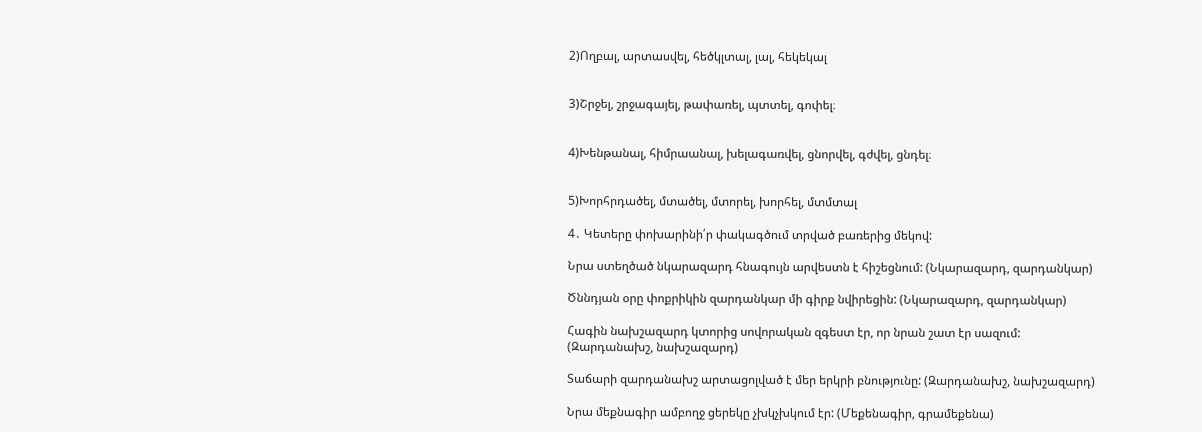2)Ողբալ, արտասվել, հեծկլտալ, լալ, հեկեկալ


3)Շրջել, շրջագայել, թափառել, պտտել, գոփել։


4)Խենթանալ, հիմրաանալ, խելագառվել, ցնորվել, գժվել, ցնդել։


5)Խորհրդածել, մտածել, մտորել, խորհել, մտմտալ

4․ Կետերը փոխարինի՛ր փակագծում տրված բառերից մեկով:

Նրա ստեղծած նկարազարդ հնագույն արվեստն է հիշեցնում: (Նկարազարդ, զարդանկար)

Ծննդյան օրը փոքրիկին զարդանկար մի գիրք նվիրեցին: (Նկարազարդ, զարդանկար)

Հագին նախշազարդ կտորից սովորական զգեստ էր, որ նրան շատ էր սազում: (Զարդանախշ, նախշազարդ)

Տաճարի զարդանախշ արտացոլված է մեր երկրի բնությունը: (Զարդանախշ, նախշազարդ)

Նրա մեքնագիր ամբողջ ցերեկը չխկչխկում էր: (Մեքենագիր, գրամեքենա)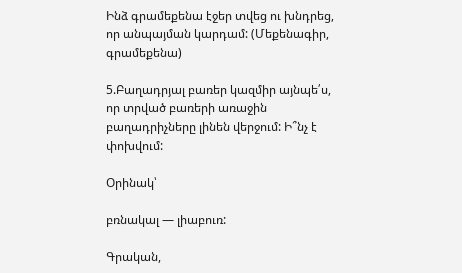Ինձ գրամեքենա էջեր տվեց ու խնդրեց, որ անպայման կարդամ: (Մեքենագիր, գրամեքենա)

5.Բաղադրյալ բառեր կազմիր այնպե՛ս, որ տրված բառերի առաջին բաղադրիչները լինեն վերջում: Ի՞նչ է փոխվում:

Օրինակ՝

բռնակալ — լիաբուռ:

Գրական,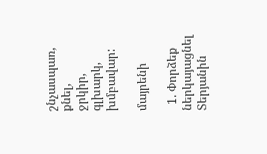շնչասպառ,
քնել,
ջրկիր,
գլխարկ,
խմբավար:

մայրենի

  1. Փորձեք ներկայացնել Տերյանին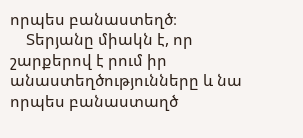որպես բանաստեղծ։
    Տերյանը միակն է, որ շարքերով է րում իր անաստեղծությունները և նա որպես բանաստաղծ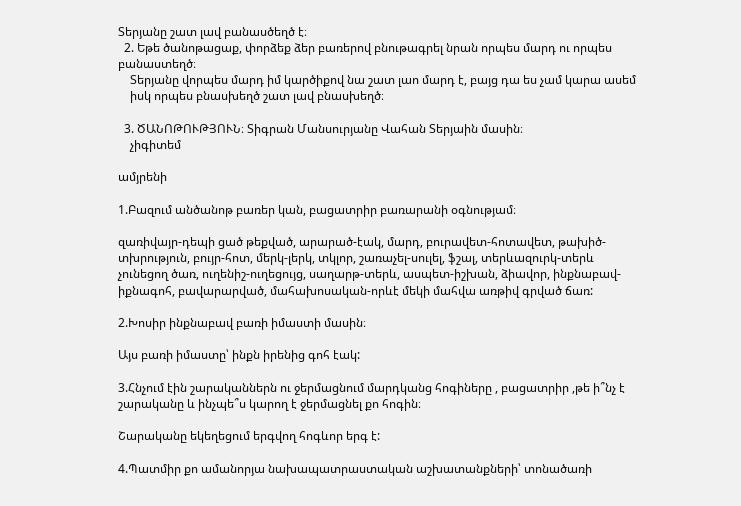Տերյանը շատ լավ բանասծեղծ է։
  2. Եթե ծանոթացաք, փորձեք ձեր բառերով բնութագրել նրան որպես մարդ ու որպես բանաստեղծ։
    Տերյանը վորպես մարդ իմ կարծիքով նա շատ լաո մարդ է, բայց դա ես չամ կարա ասեմ
    իսկ որպես բնասխեղծ շատ լավ բնասխեղծ։

  3. ԾԱՆՈԹՈՒԹՅՈՒՆ։ Տիգրան Մանսուրյանը Վահան Տերյաին մասին։
    չիգիտեմ

ամյրենի

1.Բազում անծանոթ բառեր կան, բացատրիր բառարանի օգնությամ։

զառիվայր-դեպի ցած թեքված, արարած-էակ, մարդ, բուրավետ-հոտավետ, թախիծ-տխրություն, բույր-հոտ, մերկ-լերկ, տկլոր, շառաչել-սուլել, ֆշալ, տերևազուրկ-տերև չունեցող ծառ, ուղենիշ-ուղեցույց, սաղարթ-տերև, ասպետ-իշխան, ձիավոր, ինքնաբավ-իքնագոհ, բավարարված, մահախոսական-որևէ մեկի մահվա առթիվ գրված ճառ:

2.Խոսիր ինքնաբավ բառի իմաստի մասին։

Այս բառի իմաստը՝ ինքն իրենից գոհ էակ:

3.Հնչում էին շարականներն ու ջերմացնում մարդկանց հոգիները , բացատրիր ,թե ի՞նչ է շարականը և ինչպե՞ս կարող է ջերմացնել քո հոգին։

Շարականը եկեղեցում երգվող հոգևոր երգ է:

4.Պատմիր քո ամանորյա նախապատրաստական աշխատանքների՝ տոնածառի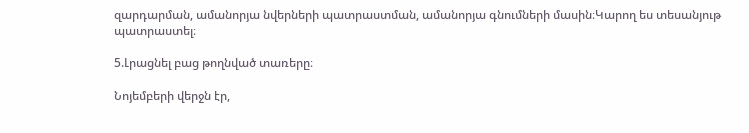զարդարման, ամանորյա նվերների պատրաստման, ամանորյա գնումների մասին։Կարող ես տեսանյութ պատրաստել։

5.Լրացնել բաց թողնված տառերը։

Նոյեմբերի վերջն էր,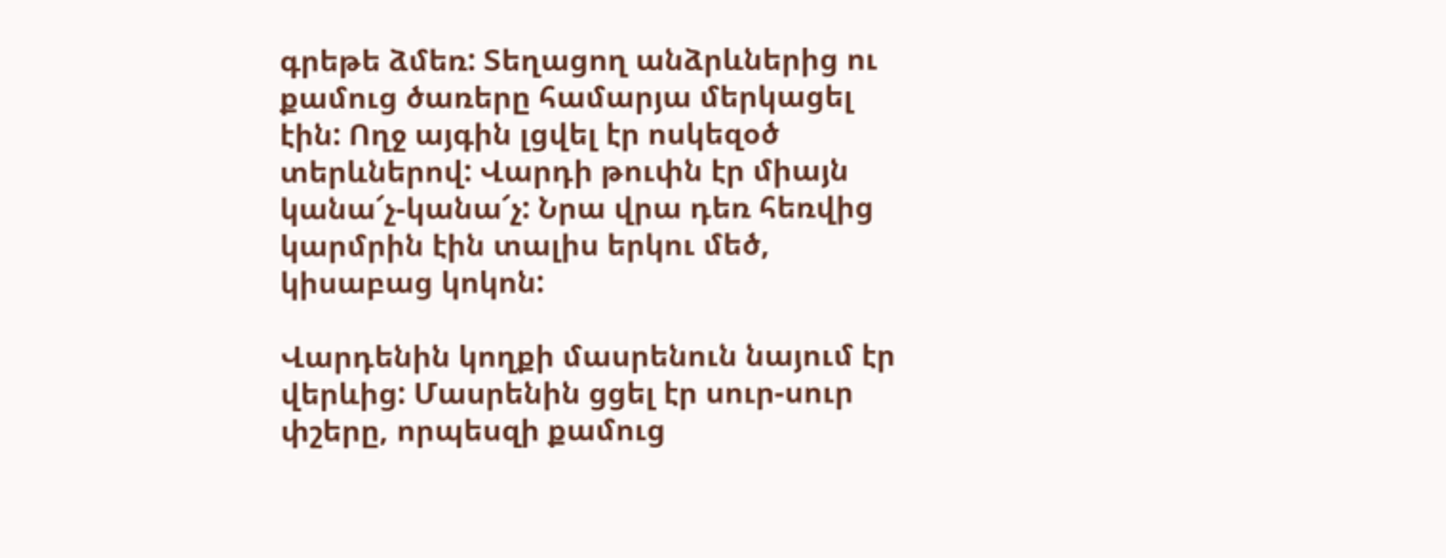գրեթե ձմեռ: Տեղացող անձրևներից ու քամուց ծառերը համարյա մերկացել էին: Ողջ այգին լցվել էր ոսկեզօծ տերևներով: Վարդի թուփն էր միայն կանա՜չ-կանա՜չ: Նրա վրա դեռ հեռվից կարմրին էին տալիս երկու մեծ, կիսաբաց կոկոն:

Վարդենին կողքի մասրենուն նայում էր վերևից: Մասրենին ցցել էր սուր-սուր փշերը, որպեսզի քամուց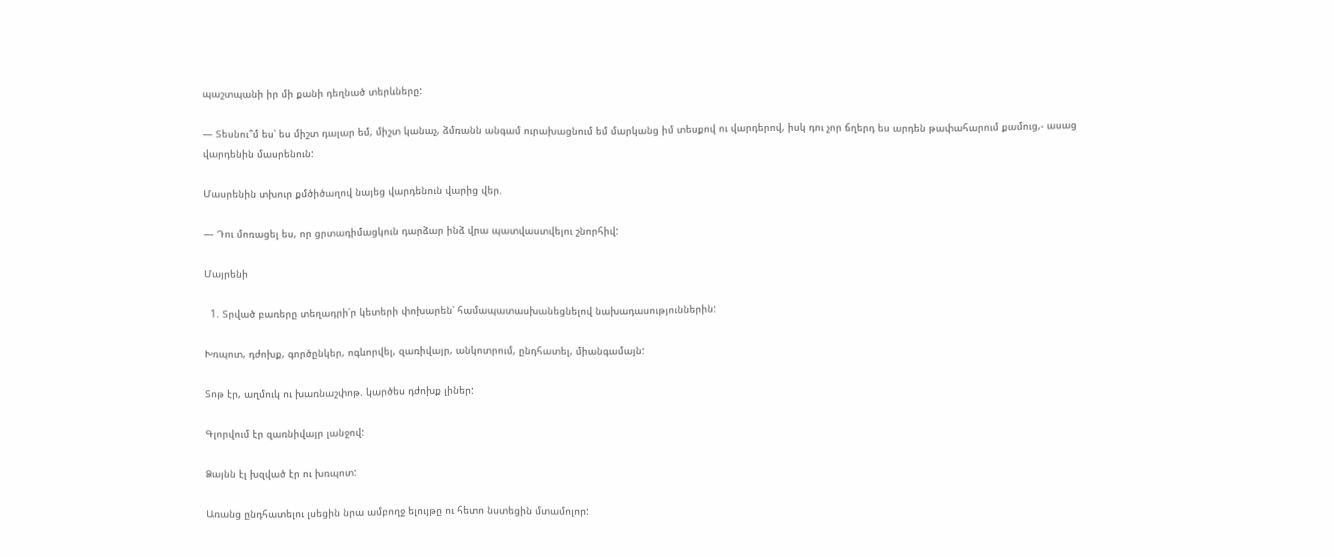պաշտպանի իր մի քանի դեղնած տերևները:

— Տեսնու՞մ ես՝ ես միշտ դալար եմ, միշտ կանաչ, ձմռանն անգամ ուրախացնում եմ մարկանց իմ տեսքով ու վարդերով, իսկ դու չոր ճղերդ ես արդեն թափահարում քամուց,- ասաց վարդենին մասրենուն:

Մասրենին տխուր քմծիծաղով նայեց վարդենուն վարից վեր.

— Դու մոռացել ես, որ ցրտադիմացկուն դարձար ինձ վրա պատվաստվելու շնորհիվ:

Մայրենի

  1. Տրված բառերը տեղադրի՛ր կետերի փոխարեն՝ համապատասխանեցնելով նախադասություններին:

Խռպոտ, դժոխք, գործընկեր, ոգևորվել, զառիվայր, անկոտրում, ընդհատել, միանգամայն:

Տոթ էր, աղմուկ ու խառնաշփոթ. կարծես դժոխք լիներ:

Գլորվում էր զառնիվայր լանջով:

Ձայնն էլ խզված էր ու խռպոտ:

Առանց ընդհատելու լսեցին նրա ամբողջ ելույթը ու հետո նստեցին մտամոլոր: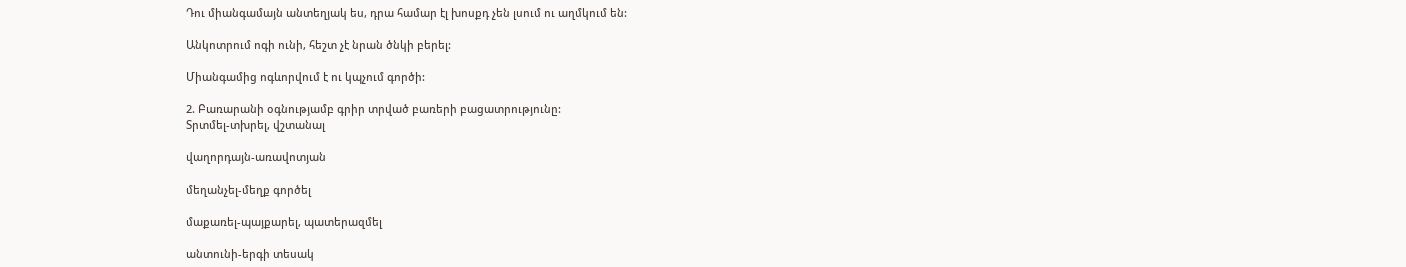Դու միանգամայն անտեղյակ ես, դրա համար էլ խոսքդ չեն լսում ու աղմկում են:

Անկոտրում ոգի ունի, հեշտ չէ նրան ծնկի բերել:

Միանգամից ոգևորվում է ու կպչում գործի:

2. Բառարանի օգնությամբ գրիր տրված բառերի բացատրությունը:
Տրտմել-տխրել, վշտանալ

վաղորդայն-առավոտյան

մեղանչել-մեղք գործել

մաքառել-պայքարել, պատերազմել

անտունի-երգի տեսակ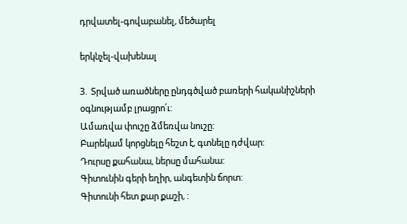դրվատել-գովաբանել, մեծարել

երկնչել-վախենալ

3.  Տրված առածները ընդգծված բառերի հականիշների օգնությամբ լրացրո՛ւ:
Ամառվա փուշը ձմեռվա նուշը:
Բարեկամ կորցնելը հեշտ է, գտնելը դժվար:
Դուրսը քահանա, ներսը մահանա:
Գիտունին գերի եղիր, անգետին ճորտ:
Գիտունի հետ քար քաշի, :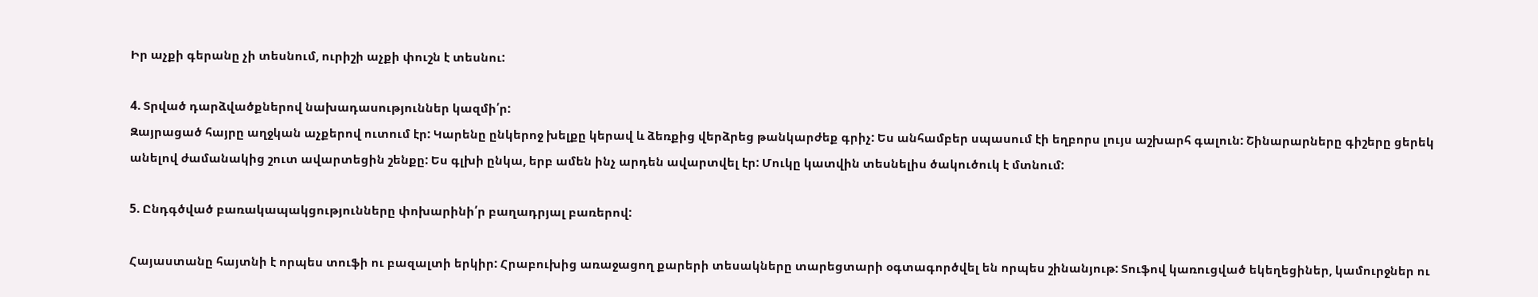Իր աչքի գերանը չի տեսնում, ուրիշի աչքի փուշն է տեսնու:

4. Տրված դարձվածքներով նախադասություններ կազմի՛ր:
Զայրացած հայրը աղջկան աչքերով ուտում էր: Կարենը ընկերոջ խելքը կերավ և ձեռքից վերձրեց թանկարժեք գրիչ: Ես անհամբեր սպասում էի եղբորս լույս աշխարհ գալուն: Շինարարները գիշերը ցերեկ անելով ժամանակից շուտ ավարտեցին շենքը: Ես գլխի ընկա, երբ ամեն ինչ արդեն ավարտվել էր: Մուկը կատվին տեսնելիս ծակուծուկ է մտնում:

5. Ընդգծված բառակապակցությունները փոխարինի՛ր բաղադրյալ բառերով:

Հայաստանը հայտնի է որպես տուֆի ու բազալտի երկիր: Հրաբուխից առաջացող քարերի տեսակները տարեցտարի օգտագործվել են որպես շինանյութ: Տուֆով կառուցված եկեղեցիներ, կամուրջներ ու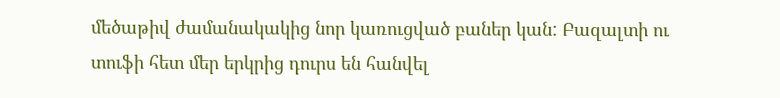մեծաթիվ ժամանակակից նոր կառուցված բաներ կան: Բազալտի ու տուֆի հետ մեր երկրից դուրս են հանվել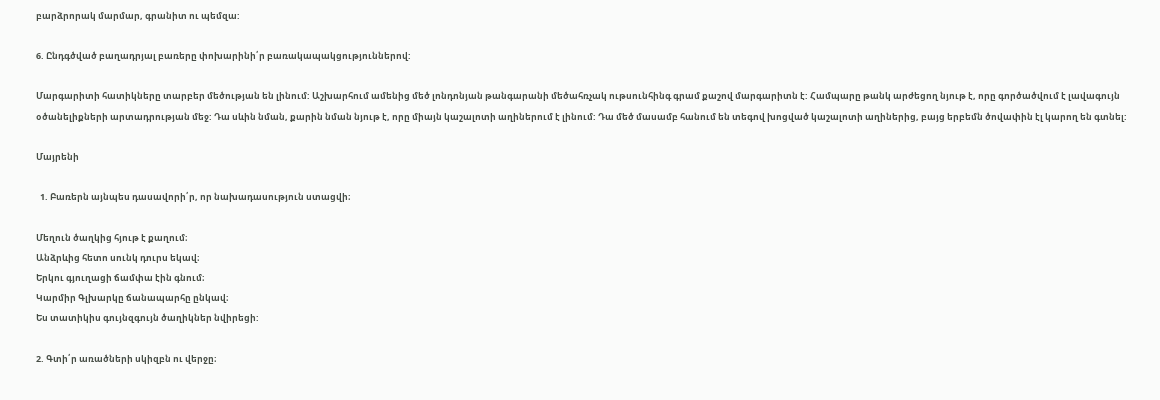բարձրորակ մարմար, գրանիտ ու պեմզա:

6. Ընդգծված բաղադրյալ բառերը փոխարինի՛ր բառակապակցություններով:

Մարգարիտի հատիկները տարբեր մեծության են լինում: Աշխարհում ամենից մեծ լոնդոնյան թանգարանի մեծահռչակ ութսունհինգ գրամ քաշով մարգարիտն է: Համպարը թանկ արժեցող նյութ է, որը գործածվում է լավագույն օծանելիքների արտադրության մեջ: Դա սևին նման, քարին նման նյութ է, որը միայն կաշալոտի աղիներում է լինում: Դա մեծ մասամբ հանում են տեգով խոցված կաշալոտի աղիներից, բայց երբեմն ծովափին էլ կարող են գտնել:

Մայրենի

  1. Բառերն այնպես դասավորի՛ր, որ նախադասություն ստացվի։

Մեղուն ծաղկից հյութ է քաղում։
Անձրևից հետո սունկ դուրս եկավ։
Երկու գյուղացի ճամփա էին գնում։
Կարմիր Գլխարկը ճանապարհը ընկավ։
Ես տատիկիս գույնզգույն ծաղիկներ նվիրեցի:

2. Գտի՛ր առածների սկիզբն ու վերջը։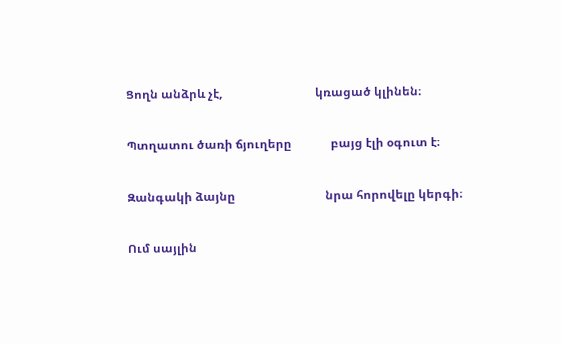Ցողն անձրև չէ,                               կռացած կլինեն։

Պտղատու ծառի ճյուղերը             բայց էլի օգուտ է։

Զանգակի ձայնը                              նրա հորովելը կերգի։

Ում սայլին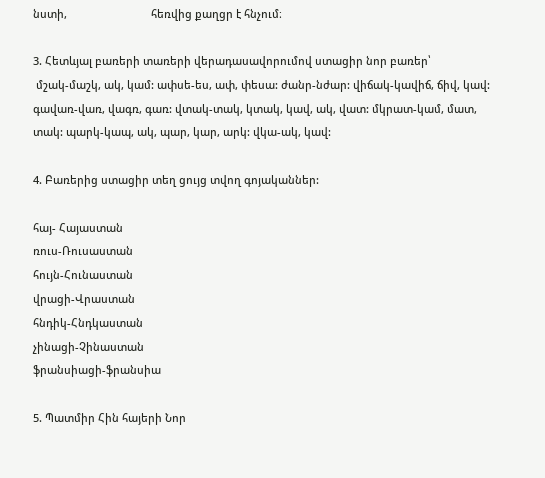նստի,                            հեռվից քաղցր է հնչում։

3. Հետևյալ բառերի տառերի վերադասավորումով ստացիր նոր բառեր՝
 մշակ-մաշկ, ակ, կամ: ափսե-ես, ափ, փեսա: ժանր-նժար: վիճակ-կավիճ, ճիվ, կավ: գավառ-վառ, վագռ, գառ: վտակ-տակ, կտակ, կավ, ակ, վատ: մկրատ-կամ, մատ, տակ: պարկ-կապ, ակ, պար, կար, արկ: վկա-ակ, կավ:

4. Բառերից ստացիր տեղ ցույց տվող գոյականներ:

հայ- Հայաստան
ռուս-Ռուսաստան
հույն-Հունաստան
վրացի-Վրաստան
հնդիկ-Հնդկաստան
չինացի-Չինաստան
ֆրանսիացի-ֆրանսիա

5. Պատմիր Հին հայերի Նոր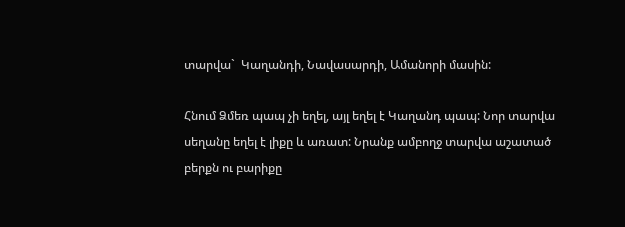տարվա`  Կաղանդի, Նավասարդի, Ամանորի մասին:

Հնում Ձմեռ պապ չի եղել, այլ եղել է Կաղանդ պապ: Նոր տարվա սեղանը եղել է լիքը և առատ: Նրանք ամբողջ տարվա աշատած բերքն ու բարիքը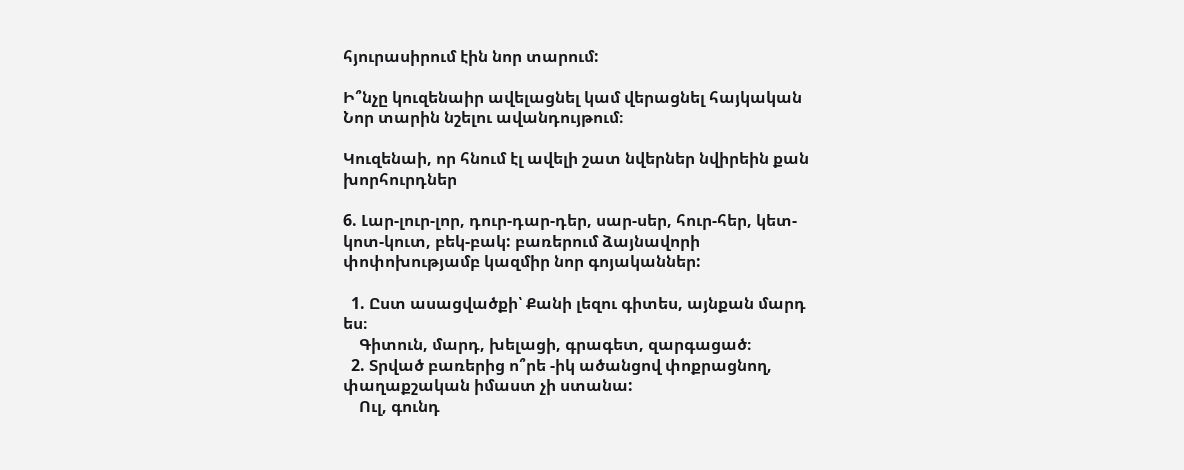հյուրասիրում էին նոր տարում:

Ի՞նչը կուզենաիր ավելացնել կամ վերացնել հայկական  Նոր տարին նշելու ավանդույթում։

Կուզենաի, որ հնում էլ ավելի շատ նվերներ նվիրեին քան խորհուրդներ

6. Լար-լուր-լոր, դուր-դար-դեր, սար-սեր, հուր-հեր, կետ-կոտ-կուտ, բեկ-բակ: բառերում ձայնավորի փոփոխությամբ կազմիր նոր գոյականներ:

  1. Ըստ ասացվածքի՝ Քանի լեզու գիտես, այնքան մարդ ես։
    Գիտուն, մարդ, խելացի, գրագետ, զարգացած։
  2. Տրված բառերից ո՞րե -իկ ածանցով փոքրացնող, փաղաքշական իմաստ չի ստանա:
    Ուլ, գունդ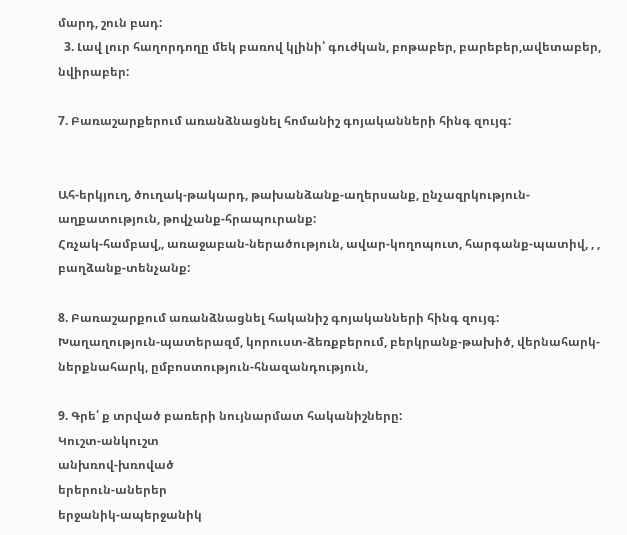մարդ, շուն բադ:
  3. Լավ լուր հաղորդողը մեկ բառով կլինի՝ գուժկան, բոթաբեր, բարեբեր,ավետաբեր, նվիրաբեր:

7. Բառաշարքերում առանձնացնել հոմանիշ գոյականների հինգ զույգ:


Ահ-երկյուղ, ծուղակ-թակարդ, թախանձանք-աղերսանք, ընչազրկություն-աղքատություն, թովչանք-հրապուրանք:
Հռչակ-համբավ,, առաջաբան-ներածություն, ավար-կողոպուտ, հարգանք-պատիվ, , , բաղձանք-տենչանք:

8. Բառաշարքում առանձնացնել հականիշ գոյականների հինգ զույգ:
Խաղաղություն-պատերազմ, կորուստ-ձեռքբերում, բերկրանք-թախիծ, վերնահարկ-ներքնահարկ, ըմբոստություն-հնազանդություն,

9. Գրե՛ ք տրված բառերի նույնարմատ հականիշները:
Կուշտ-անկուշտ
անխռով-խռոված
երերուն-աներեր
երջանիկ-ապերջանիկ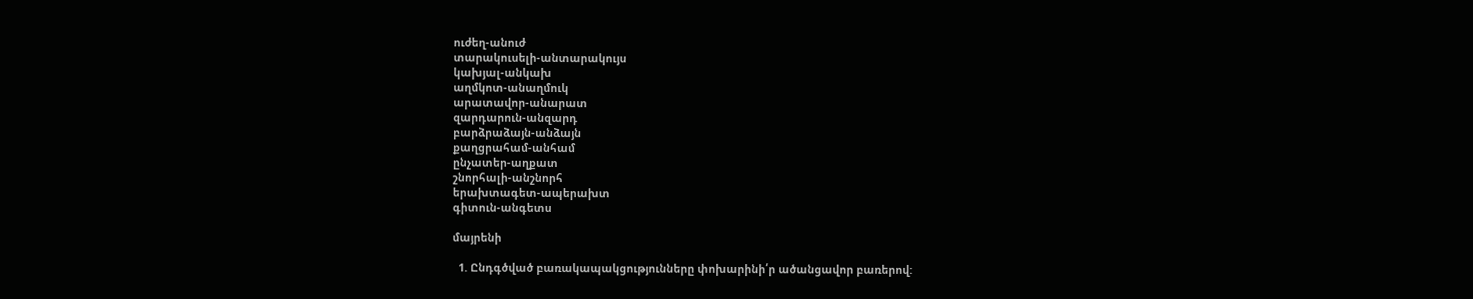ուժեղ-անուժ
տարակուսելի-անտարակույս
կախյալ-անկախ
աղմկոտ-անաղմուկ
արատավոր-անարատ
զարդարուն-անզարդ
բարձրաձայն-անձայն
քաղցրահամ-անհամ
ընչատեր-աղքատ
շնորհալի-անշնորհ
երախտագետ-ապերախտ
գիտուն-անգետս

մայրենի

  1. Ընդգծված բառակապակցությունները փոխարինի՛ր ածանցավոր բառերով: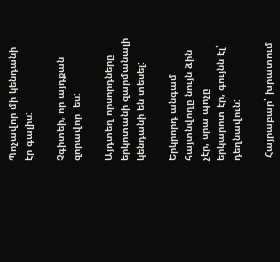Պոչավոր մի կենդանի էր գալիս:

Չգիտեի, որ այդքան զորավոր  ես:

Այդտեղ որսորդները երկոտանի զարմանալի կենդանի են տեսել:

Երկրորդ անգամ հայտնվողը նույն ձին չէր, սրա պոչը  երկարոտ էր, գույնն էլ՝  դեղնավուն:

 Հայրաբար՝ խրատում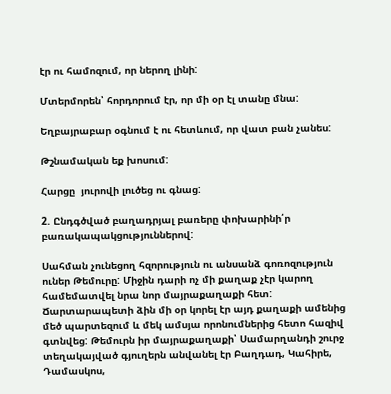էր ու համոզում, որ ներող լինի:

Մտերմորեն՝ հորդորում էր, որ մի օր էլ տանը մնա:

Եղբայրաբար օգնում է ու հետևում, որ վատ բան չանես:

Թշնամական եք խոսում:

Հարցը  յուրովի լուծեց ու գնաց:

2. Ընդգծված բաղադրյալ բառերը փոխարինի՛ր բառակապակցություններով:

Սահման չունեցող հզորություն ու անսանձ գոռոզություն ուներ Թեմուրը: Միջին դարի ոչ մի քաղաք չէր կարող համեմատվել նրա նոր մայրաքաղաքի հետ: Ճարտարապետի ձին մի օր կորել էր այդ քաղաքի ամենից մեծ պարտեզում և մեկ ամսյա որոնումներից հետո հազիվ գտնվեց: Թեմուրն իր մայրաքաղաքի՝ Սամարղանդի շուրջ տեղակայված գյուղերն անվանել էր Բաղդադ, Կահիրե, Դամասկոս,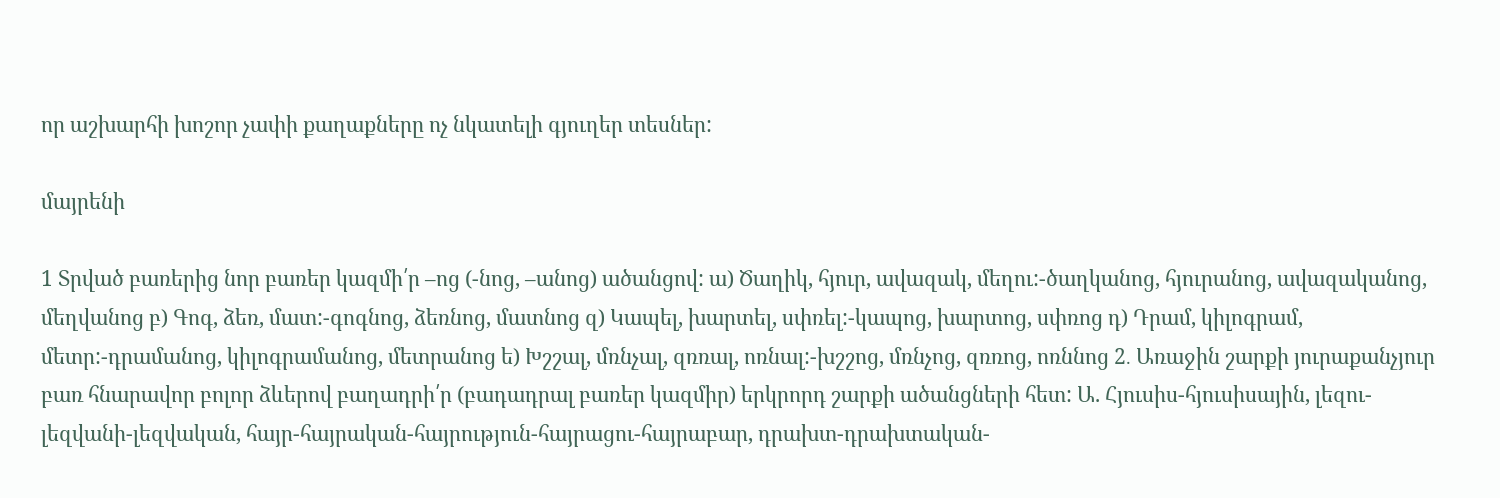որ աշխարհի խոշոր չափի քաղաքները ոչ նկատելի գյուղեր տեսներ:

մայրենի

1 Տրված բառերից նոր բառեր կազմի՛ր –ոց (-նոց, –անոց) ածանցով: ա) Ծաղիկ, հյուր, ավազակ, մեղու:-ծաղկանոց, հյուրանոց, ավազականոց, մեղվանոց բ) Գոգ, ձեռ, մատ:-գոգնոց, ձեռնոց, մատնոց զ) Կապել, խարտել, սփռել:-կապոց, խարտոց, սփռոց դ) Դրամ, կիլոգրամ, մետր:-դրամանոց, կիլոգրամանոց, մետրանոց ե) Խշշալ, մռնչալ, զռռալ, ոռնալ:-խշշոց, մռնչոց, զռռոց, ոռննոց 2․ Առաջին շարքի յուրաքանչյուր բառ հնարավոր բոլոր ձևերով բաղադրի՛ր (բադադրալ բառեր կազմիր) երկրորդ շարքի ածանցների հետ: Ա. Հյուսիս-հյուսիսային, լեզու-լեզվանի-լեզվական, հայր-հայրական-հայրություն-հայրացու-հայրաբար, դրախտ-դրախտական-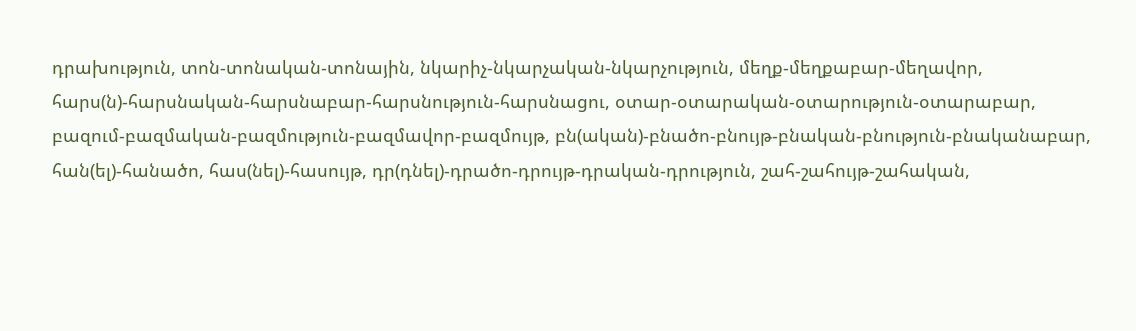դրախություն, տոն-տոնական-տոնային, նկարիչ-նկարչական-նկարչություն, մեղք-մեղքաբար-մեղավոր, հարս(ն)-հարսնական-հարսնաբար-հարսնություն-հարսնացու, օտար-օտարական-օտարություն-օտարաբար, բազում-բազմական-բազմություն-բազմավոր-բազմույթ, բն(ական)-բնածո-բնույթ-բնական-բնություն-բնականաբար, հան(ել)-հանածո, հաս(նել)-հասույթ, դր(դնել)-դրածո-դրույթ-դրական-դրություն, շահ-շահույթ-շահական,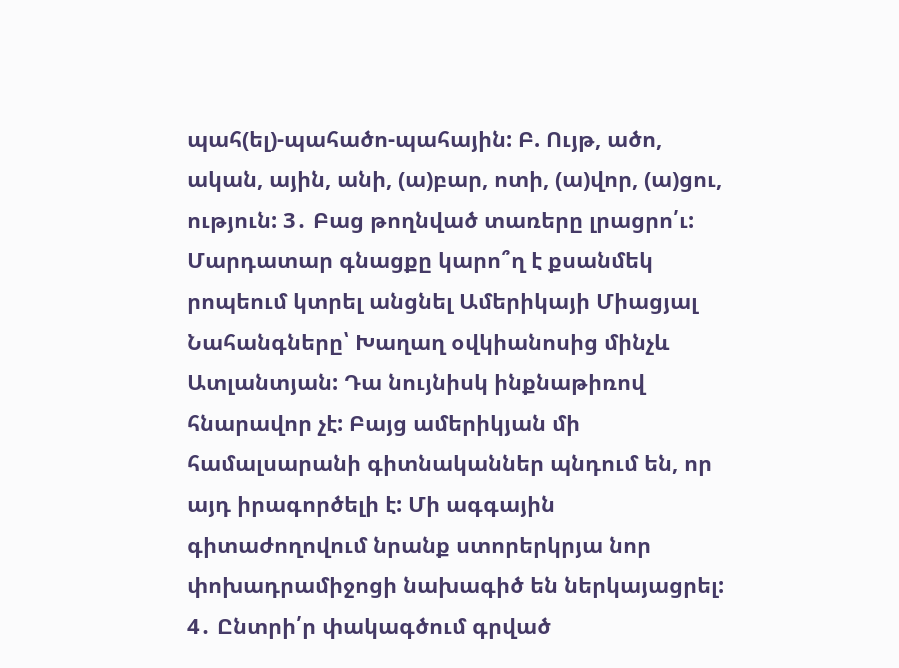պահ(ել)-պահածո-պահային: Բ. Ույթ, ածո, ական, ային, անի, (ա)բար, ոտի, (ա)վոր, (ա)ցու, ություն: 3․ Բաց թողնված տառերը լրացրո՛ւ: Մարդատար գնացքը կարո՞ղ է քսանմեկ րոպեում կտրել անցնել Ամերիկայի Միացյալ Նահանգները՝ Խաղաղ օվկիանոսից մինչև Ատլանտյան: Դա նույնիսկ ինքնաթիռով հնարավոր չէ: Բայց ամերիկյան մի համալսարանի գիտնականներ պնդում են, որ այդ իրագործելի է: Մի ագգային գիտաժողովում նրանք ստորերկրյա նոր փոխադրամիջոցի նախագիծ են ներկայացրել: 4․ Ընտրի՛ր փակագծում գրված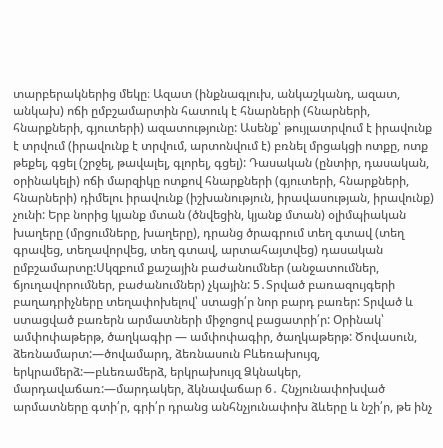տարբերակներից մեկը։ Ազատ (ինքնագլուխ, անկաշկանդ, ազատ, անկախ) ոճի ըմբշամարտին հատուկ է հնարների (հնարների, հնարքների, գյուտերի) ազատությունը: Ասենք՝ թույլատրվում է իրավունք է տրվում (իրավունք է տրվում, արտոնվում է) բռնել մրցակցի ոտքը, ոտք թեքել, գցել (շրջել, թավալել, գլորել, գցել): Դասական (ընտիր, դասական, օրինակելի) ոճի մարզիկը ոտքով հնարքների (գյուտերի, հնարքների, հնարների) դիմելու իրավունք (իշխանություն, իրավասության, իրավունք) չունի: Երբ նորից կյանք մտան (ծնվեցին, կյանք մտան) օլիմպիական խաղերը (մրցումները, խաղերը), դրանց ծրագրում տեղ գտավ (տեղ գրավեց, տեղավորվեց, տեղ գտավ, արտահայտվեց) դասական ըմբշամարտը:Սկզբում քաշային բաժանումներ (անջատումներ, ճյուղավորումներ, բաժանումներ) չկային: 5․Տրված բառազույգերի բաղադրիչները տեղափոխելով՝ ստացի՛ր նոր բարդ բառեր: Տրված և ստացված բառերն արմատների միջոցով բացատրի՛ր: Օրինակ՝ ամփոփաթերթ, ծաղկագիր — ամփոփագիր, ծաղկաթերթ: Ծովասուն, ձեռնամարտ:—ծովամարդ, ձեռնասուն Բևեռախույզ, երկրամերձ:—բևեռամերձ, երկրախույզ Ձկնակեր, մարդավաճառ:—մարդակեր, ձկնավաճար 6․ Հնչյունափոխված արմատները գտի՛ր, գրի՛ր դրանց անհնչյունափոխ ձևերը և նշի՛ր, թե ինչ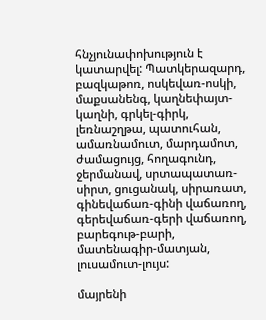հնչյունափոխություն է կատարվել: Պատկերազարդ, բազկաթոռ, ոսկեվառ-ոսկի, մաքսանենգ, կաղնեփայտ-կաղնի, գրկել-գիրկ, լեռնաշղթա, պատուհան, ամառնամուտ, մարդամոտ, ժամացույց, հողագունդ, ջերմանավ, սրտապատառ-սիրտ, ցուցանակ, սիրառատ, գինեվաճառ-գինի վաճառող, գերեվաճառ-գերի վաճառող, բարեգութ-բարի, մատենագիր-մատյան, լուսամուտ-լույս:

մայրենի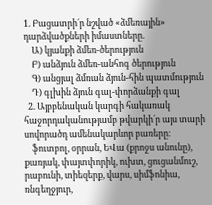1. Բացատրի´ր նշված «ձմեռային» դարձվածքների իմաստները.
    Ա) կյանքի ձմեռ-ծերություն
    Բ) անձյուն ձմեռ-անհոգ ծերություն
    Գ) անցյալ ձմռան ձյուն-հին պատմություն
    Դ) գլխին ձյուն գալ-փորձանքի գալ
  2. Այբբենական կարգի հակառակ հաջորդականությամբ թվարկի´ր այս տարի սովորածդ ամենակարևոր բառերը։
    ֆուտբոլ, օրրան, ԵՎա (քրոջս անունը), քառյակ, փայտփորիկ, ուխտ, ցուցանմուշ, րաբունի, տիեզերք, վարս, սիմֆոնիա, ռնգեղջյուր,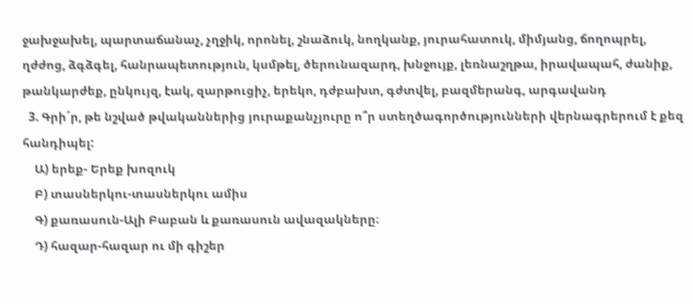ջախջախել, պարտաճանաչ, չղջիկ, որոնել, շնաձուկ, նողկանք, յուրահատուկ, միմյանց, ճողոպրել, ղժժոց, ձգձգել, հանրապետություն, կսմթել, ծերունազարդ, խնջույք, լեռնաշղթա, իրավապահ, ժանիք, թանկարժեք, ընկույզ, էակ, զարթուցիչ, երեկո, դժբախտ, գժտվել, բազմերանգ, արգավանդ
  3. Գրի´ր, թե նշված թվականներից յուրաքանչյուրը ո՞ր ստեղծագործությունների վերնագրերում է քեզ հանդիպել:
    Ա) երեք- Երեք խոզուկ
    Բ) տասներկու-տասներկու ամիս
    Գ) քառասուն-Ալի Բաբան և քառասուն ավազակները։
    Դ) հազար-հազար ու մի գիշեր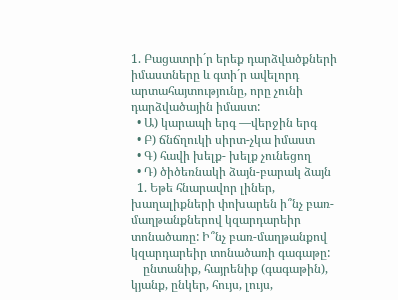1. Բացատրի´ր երեք դարձվածքների իմաստները և գտի´ր ավելորդ արտահայտությունը, որը չունի դարձվածային իմաստ:
  • Ա) կարապի երգ —վերջին երգ
  • Բ) ճնճղուկի սիրտ-չկա իմաստ
  • Գ) հավի խելք- խելք չունեցող
  • Դ) ծիծեռնակի ձայն-բարակ ձայն
  1. Եթե հնարավոր լիներ, խաղալիքների փոխարեն ի՞նչ բառ-մաղթանքներով կզարդարեիր տոնածառը: Ի՞նչ բառ-մաղթանքով կզարդարեիր տոնածառի գագաթը:
    ընտանիք, հայրենիք (գագաթին), կյանք, ընկեր, հույս, լույս,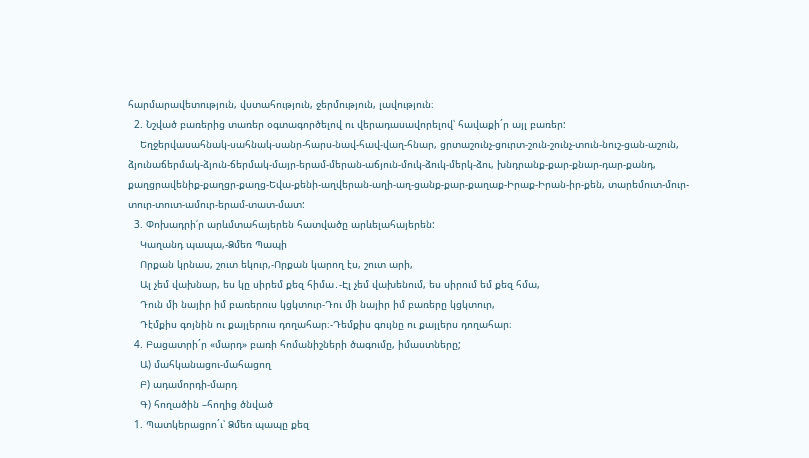հարմարավետություն, վստահություն, ջերմություն, լավություն։
  2. Նշված բառերից տառեր օգտագործելով ու վերադասավորելով՝ հավաքի´ր այլ բառեր:
    Եղջերվասահնակ-սահնակ-սանր-հարս-նավ-հավ-վաղ-հնար, ցրտաշունչ-ցուրտ-շուն-շունչ-տուն-նուշ-ցան-աշուն, ձյունաճերմակ-ձյուն-ճերմակ-մայր-երամ-մերան-աճյուն-մուկ-ձուկ-մերկ-ձու, խնդրանք-քար-քնար-դար-քանդ, քաղցրավենիք-քաղցր-քաղց-Եվա-քենի-աղվերան-աղի-աղ-ցանք-քար-քաղաք-Իրաք-Իրան-իր-քեն, տարեմուտ-մուր-տուր-տուտ-ամուր-երամ-տատ-մատ:
  3. Փոխադրի՛ր արևմտահայերեն հատվածը արևելահայերեն:
    Կաղանդ պապա,-Ձմեռ Պապի
    Որքան կրնաս, շուտ եկուր,-Որքան կարող էս, շուտ արի,
    Ալ չեմ վախնար, ես կը սիրեմ քեզ հիմա․-Էլ չեմ վախենում, ես սիրում եմ քեզ հմա,
    Դուն մի նայիր իմ բառերուս կցկտուր-Դու մի նայիր իմ բառերը կցկտուր,
    Դէմքիս գոյնին ու քայլերուս դողահար։-Դեմքիս գույնը ու քայլերս դողահար։
  4. Բացատրի´ր «մարդ» բառի հոմանիշների ծագումը, իմաստները;
    Ա) մահկանացու-մահացող
    Բ) ադամորդի-մարդ
    Գ) հողածին –հողից ծնված
  1. Պատկերացրո´ւ՝ Ձմեռ պապը քեզ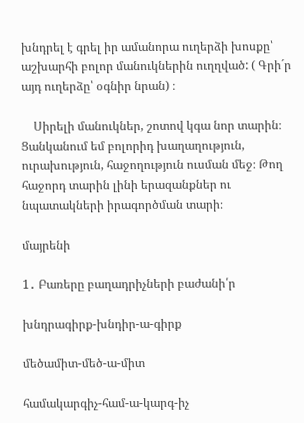խնդրել է գրել իր ամանորա ուղերձի խոսքը՝ աշխարհի բոլոր մանուկներին ուղղված: ( Գրի´ր այդ ուղերձը՝ օգնիր նրան) ։

    Սիրելի մանուկներ, շոտով կգա նոր տարին։ Ցանկանում եմ բոլորիդ խաղաղություն, ուրախություն, հաջողություն ուսման մեջ։ Թող հաջորդ տարին լինի երազանքներ ու նպատակների իրագործման տարի։

մայրենի

1․ Բառերը բաղադրիչների բաժանի՛ր

խնդրագիրք-խնդիր-ա-գիրք

մեծամիտ-մեծ-ա-միտ

համակարգիչ-համ-ա-կարգ-իչ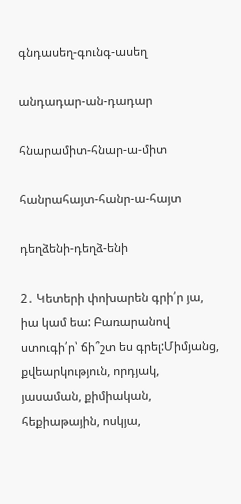գնդասեղ-գունգ-ասեղ

անդադար-ան-դադար

հնարամիտ-հնար-ա-միտ

հանրահայտ-հանր-ա-հայտ

դեղձենի-դեղձ-ենի

2․ Կետերի փոխարեն գրի՛ր յա, իա կամ եա: Բառարանով ստուգի՛ր՝ ճի՞շտ ես գրել:Միմյանց, քվեարկություն, որդյակ, յասաման, քիմիական, հեքիաթային, ոսկյա,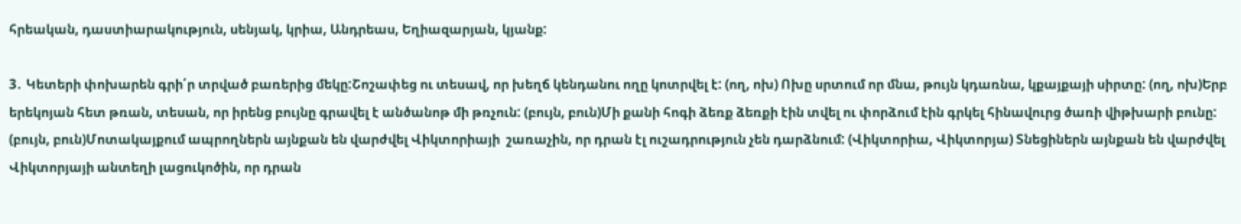հրեական, դաստիարակություն, սենյակ, կրիա, Անդրեաս, Եղիազարյան, կյանք:

3․ Կետերի փոխարեն գրի՛ր տրված բառերից մեկը:Շոշափեց ու տեսավ, որ խեղճ կենդանու ողը կոտրվել է: (ող, ոխ) Ոխը սրտում որ մնա, թույն կդառնա, կքայքայի սիրտը: (ող, ոխ)Երբ երեկոյան հետ թռան, տեսան, որ իրենց բույնը գրավել է անծանոթ մի թռչուն: (բույն, բուն)Մի քանի հոգի ձեռք ձեռքի էին տվել ու փորձում էին գրկել հինավուրց ծառի վիթխարի բունը: (բույն, բուն)Մոտակայքում ապրողներն այնքան են վարժվել Վիկտորիայի  շառաչին, որ դրան էլ ուշադրություն չեն դարձնում: (Վիկտորիա, Վիկտորյա) Տնեցիներն այնքան են վարժվել Վիկտորյայի անտեղի լացուկոծին, որ դրան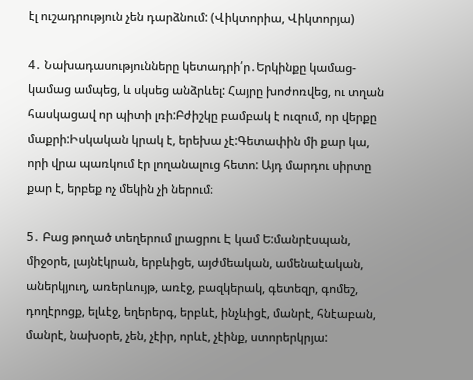էլ ուշադրություն չեն դարձնում: (Վիկտորիա, Վիկտորյա)

4․ Նախադասությունները կետադրի՛ր․Երկինքը կամաց-կամաց ամպեց, և սկսեց անձրևել: Հայրը խոժոռվեց, ու տղան հասկացավ որ պիտի լռի:Բժիշկը բամբակ է ուզում, որ վերքը մաքրի:Իսկական կրակ է, երեխա չէ:Գետափին մի քար կա, որի վրա պառկում էր լողանալուց հետո: Այդ մարդու սիրտը քար է, երբեք ոչ մեկին չի ներում։

5․ Բաց թողած տեղերում լրացրու Է կամ Ե:մանրէսպան, միջօրե, լայնէկրան, երբևիցե, այժմեական, ամենաէական, աներկյուղ, առերևույթ, առէջ, բազկերակ, գետեզր, գոմեշ, դողէրոցք, ելևէջ, եղերերգ, երբևէ, ինչևիցէ, մանրէ, հնէաբան, մանրէ, նախօրե, չեն, չէիր, որևէ, չէինք, ստորերկրյա: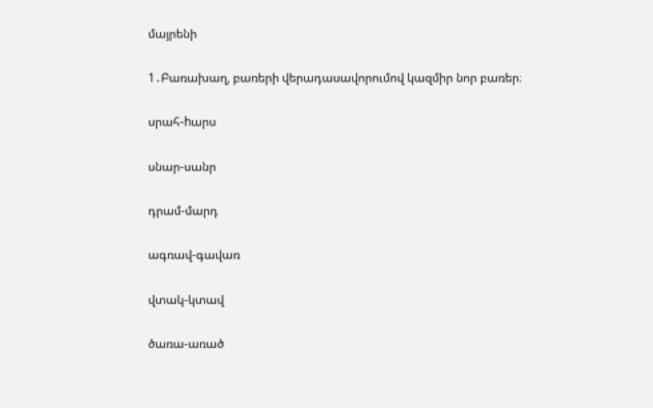մայրենի

1․Բառախաղ, բառերի վերադասավորումով կազմիր նոր բառեր։

սրահ-hարս

սնար-սանր

դրամ-մարդ

ագռավ-գավառ

վտակ-կտավ

ծառա-առած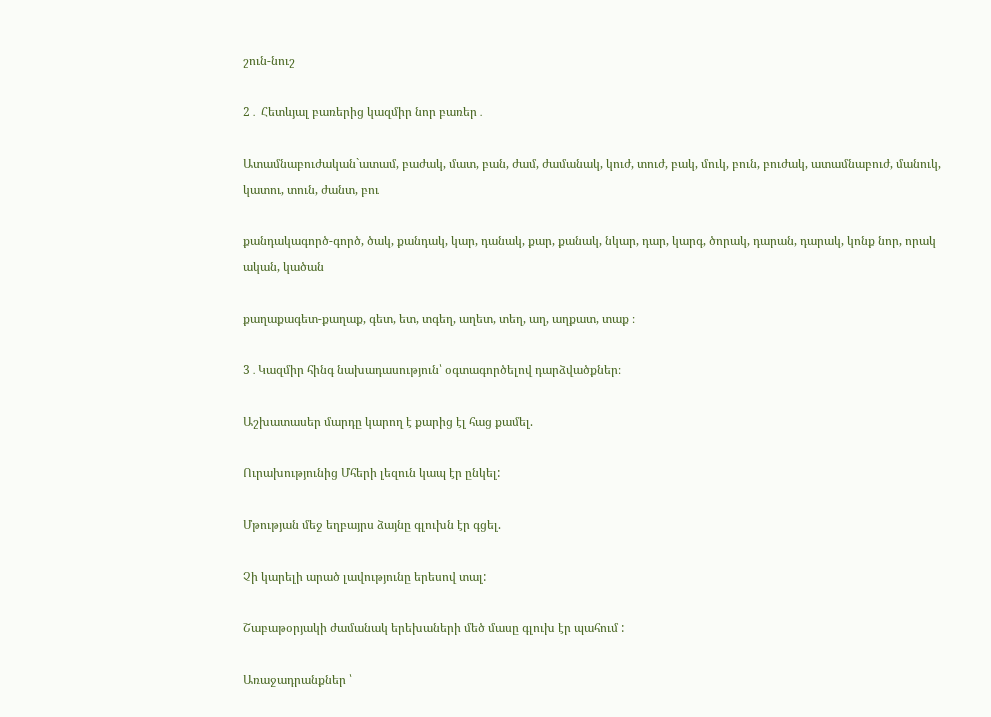շուն-նուշ

2․ Հետևյալ բառերից կազմիր նոր բառեր․

Ատամնաբուժական`ատամ, բաժակ, մատ, բան, ժամ, ժամանակ, կուժ, տուժ, բակ, մուկ, բուն, բուժակ, ատամնաբուժ, մանուկ, կատու, տուն, ժանտ, բու

քանդակագործ-գործ, ծակ, քանդակ, կար, դանակ, քար, քանակ, նկար, դար, կարգ, ծորակ, դարան, դարակ, կոնք նոր, որակ ական, կածան

քաղաքագետ-քաղաք, գետ, ետ, տգեղ, աղետ, տեղ, աղ, աղքատ, տաք ։

3․Կազմիր հինգ նախադասություն՝ օգտագործելով դարձվածքներ։

Աշխատասեր մարդը կարող է քարից էլ հաց քամել.

Ուրախությունից Մհերի լեզուն կապ էր ընկել:

Մթության մեջ եղբայրս ձայնը գլուխն էր գցել.

Չի կարելի արած լավությունը երեսով տալ:

Շաբաթօրյակի ժամանակ երեխաների մեծ մասը գլուխ էր պահում :

Առաջադրանքներ ՝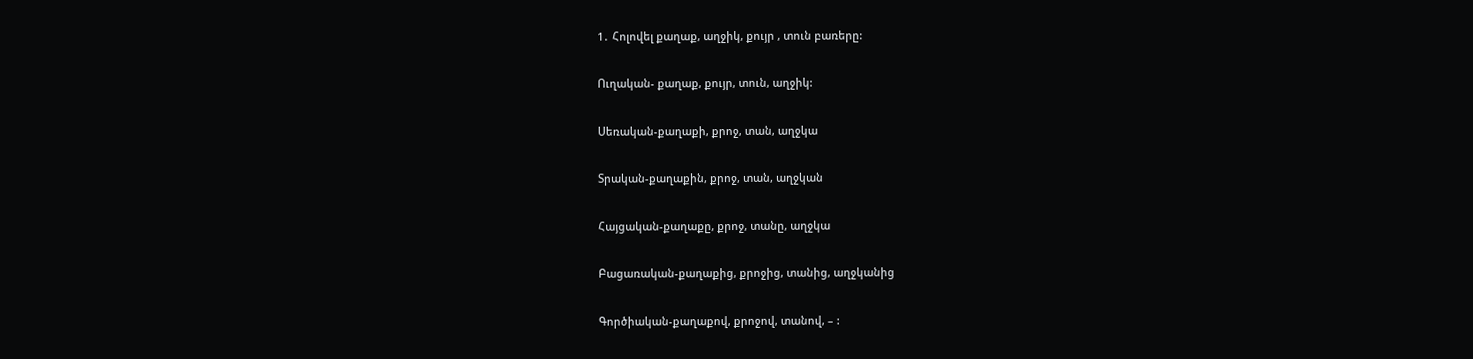1․ Հոլովել քաղաք, աղջիկ, քույր , տուն բառերը:

Ուղական- քաղաք, քույր, տուն, աղջիկ:

Սեռական-քաղաքի, քրոջ, տան, աղջկա

Տրական-քաղաքին, քրոջ, տան, աղջկան

Հայցական-քաղաքը, քրոջ, տանը, աղջկա

Բացառական-քաղաքից, քրոջից, տանից, աղջկանից

Գործիական-քաղաքով, քրոջով, տանով, – :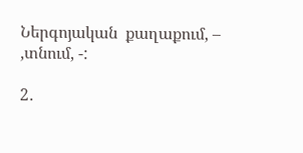Ներգոյական  քաղաքում, – ,տնում, -:

2․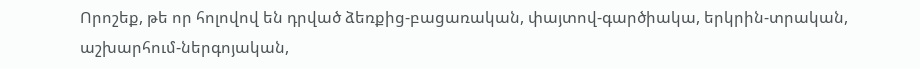Որոշեք, թե որ հոլովով են դրված ձեռքից-բացառական, փայտով-գարծիակա, երկրին-տրական, աշխարհում-ներգոյական,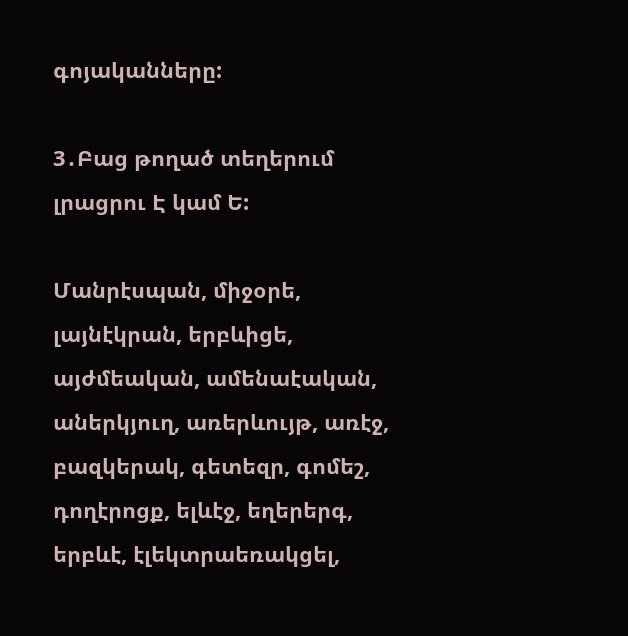գոյականները:

3․Բաց թողած տեղերում լրացրու Է կամ Ե:

Մանրէսպան, միջօրե, լայնէկրան, երբևիցե, այժմեական, ամենաէական, աներկյուղ, առերևույթ, առէջ, բազկերակ, գետեզր, գոմեշ, դողէրոցք, ելևէջ, եղերերգ, երբևէ, էլեկտրաեռակցել,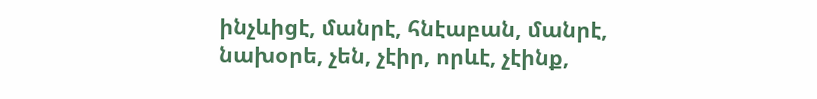ինչևիցէ, մանրէ, հնէաբան, մանրէ, նախօրե, չեն, չէիր, որևէ, չէինք,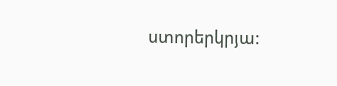ստորերկրյա: